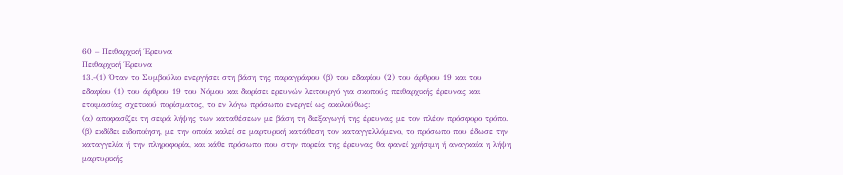60 – Πειθαρχική Έρευνα
Πειθαρχική Έρευνα
13.-(1) Όταν το Συμβούλιο ενεργήσει στη βάση της παραγράφου (β) του εδαφίου (2) του άρθρου 19 και του εδαφίου (1) του άρθρου 19 του Νόμου και διορίσει ερευνών λειτουργό για σκοπούς πειθαρχικής έρευνας και ετοιμασίας σχετικού πορίσματος, το εν λόγω πρόσωπο ενεργεί ως ακολούθως:
(α) αποφασίζει τη σειρά λήψης των καταθέσεων με βάση τη διεξαγωγή της έρευνας με τον πλέον πρόσφορο τρόπο.
(β) εκδίδει ειδοποίηση, με την οποία καλεί σε μαρτυρική κατάθεση τον καταγγελλόμενο, το πρόσωπο που έδωσε την καταγγελία ή την πληροφορία, και κάθε πρόσωπο που στην πορεία της έρευνας θα φανεί χρήσιμη ή αναγκαία η λήψη μαρτυρικής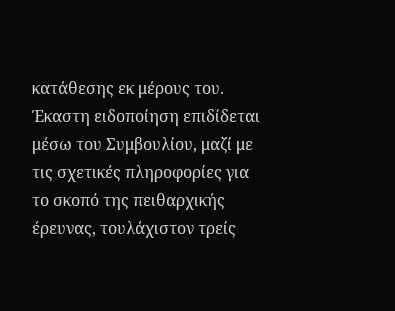κατάθεσης εκ μέρους του. Έκαστη ειδοποίηση επιδίδεται μέσω του Συμβουλίου, μαζί με τις σχετικές πληροφορίες για το σκοπό της πειθαρχικής έρευνας, τουλάχιστον τρείς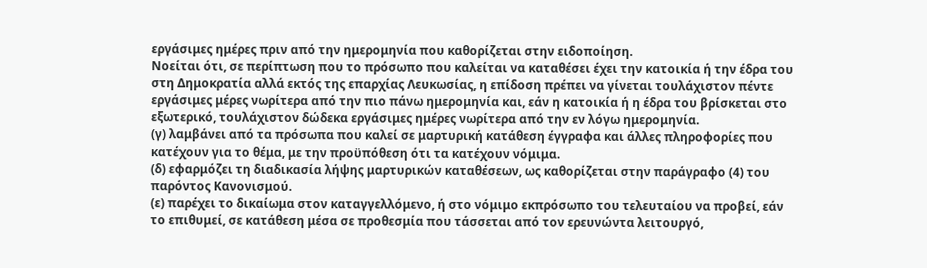εργάσιμες ημέρες πριν από την ημερομηνία που καθορίζεται στην ειδοποίηση.
Νοείται ότι, σε περίπτωση που το πρόσωπο που καλείται να καταθέσει έχει την κατοικία ή την έδρα του στη Δημοκρατία αλλά εκτός της επαρχίας Λευκωσίας, η επίδοση πρέπει να γίνεται τουλάχιστον πέντε εργάσιμες μέρες νωρίτερα από την πιο πάνω ημερομηνία και, εάν η κατοικία ή η έδρα του βρίσκεται στο εξωτερικό, τουλάχιστον δώδεκα εργάσιμες ημέρες νωρίτερα από την εν λόγω ημερομηνία.
(γ) λαμβάνει από τα πρόσωπα που καλεί σε μαρτυρική κατάθεση έγγραφα και άλλες πληροφορίες που κατέχουν για το θέμα, με την προϋπόθεση ότι τα κατέχουν νόμιμα.
(δ) εφαρμόζει τη διαδικασία λήψης μαρτυρικών καταθέσεων, ως καθορίζεται στην παράγραφο (4) του παρόντος Κανονισμού.
(ε) παρέχει το δικαίωμα στον καταγγελλόμενο, ή στο νόμιμο εκπρόσωπο του τελευταίου να προβεί, εάν το επιθυμεί, σε κατάθεση μέσα σε προθεσμία που τάσσεται από τον ερευνώντα λειτουργό,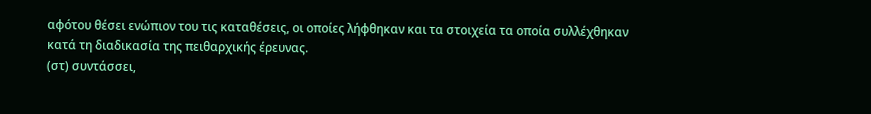αφότου θέσει ενώπιον του τις καταθέσεις, οι οποίες λήφθηκαν και τα στοιχεία τα οποία συλλέχθηκαν κατά τη διαδικασία της πειθαρχικής έρευνας.
(στ) συντάσσει,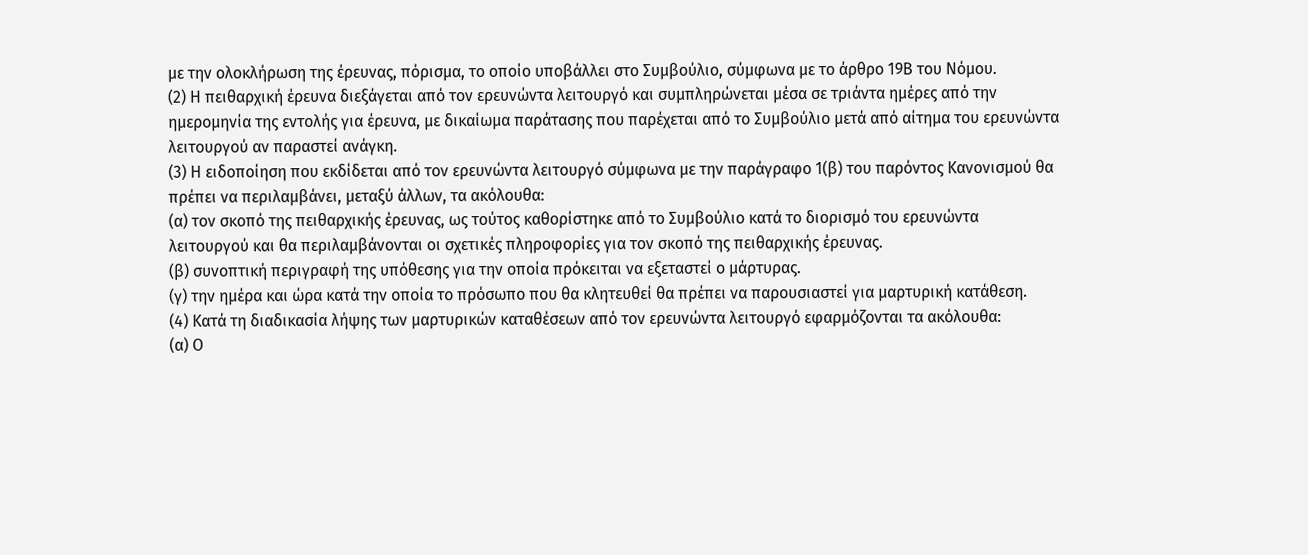με την ολοκλήρωση της έρευνας, πόρισμα, το οποίο υποβάλλει στο Συμβούλιο, σύμφωνα με το άρθρο 19Β του Νόμου.
(2) Η πειθαρχική έρευνα διεξάγεται από τον ερευνώντα λειτουργό και συμπληρώνεται μέσα σε τριάντα ημέρες από την ημερομηνία της εντολής για έρευνα, με δικαίωμα παράτασης που παρέχεται από το Συμβούλιο μετά από αίτημα του ερευνώντα λειτουργού αν παραστεί ανάγκη.
(3) Η ειδοποίηση που εκδίδεται από τον ερευνώντα λειτουργό σύμφωνα με την παράγραφο 1(β) του παρόντος Κανονισμού θα πρέπει να περιλαμβάνει, μεταξύ άλλων, τα ακόλουθα:
(α) τον σκοπό της πειθαρχικής έρευνας, ως τούτος καθορίστηκε από το Συμβούλιο κατά το διορισμό του ερευνώντα λειτουργού και θα περιλαμβάνονται οι σχετικές πληροφορίες για τον σκοπό της πειθαρχικής έρευνας.
(β) συνοπτική περιγραφή της υπόθεσης για την οποία πρόκειται να εξεταστεί ο μάρτυρας.
(γ) την ημέρα και ώρα κατά την οποία το πρόσωπο που θα κλητευθεί θα πρέπει να παρουσιαστεί για μαρτυρική κατάθεση.
(4) Κατά τη διαδικασία λήψης των μαρτυρικών καταθέσεων από τον ερευνώντα λειτουργό εφαρμόζονται τα ακόλουθα:
(α) Ο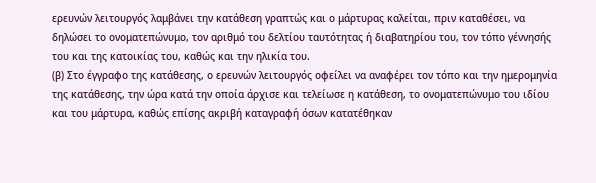ερευνών λειτουργός λαμβάνει την κατάθεση γραπτώς και ο μάρτυρας καλείται, πριν καταθέσει, να δηλώσει το ονοματεπώνυμο, τον αριθμό του δελτίου ταυτότητας ή διαβατηρίου του, τον τόπο γέννησής του και της κατοικίας του, καθώς και την ηλικία του.
(β) Στο έγγραφο της κατάθεσης, ο ερευνών λειτουργός οφείλει να αναφέρει τον τόπο και την ημερομηνία της κατάθεσης, την ώρα κατά την οποία άρχισε και τελείωσε η κατάθεση, το ονοματεπώνυμο του ιδίου και του μάρτυρα, καθώς επίσης ακριβή καταγραφή όσων κατατέθηκαν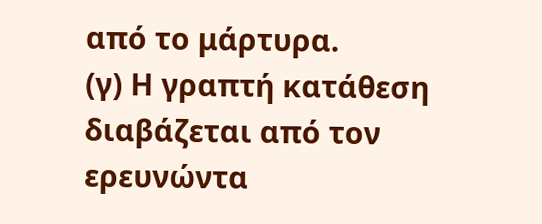από το μάρτυρα.
(γ) Η γραπτή κατάθεση διαβάζεται από τον ερευνώντα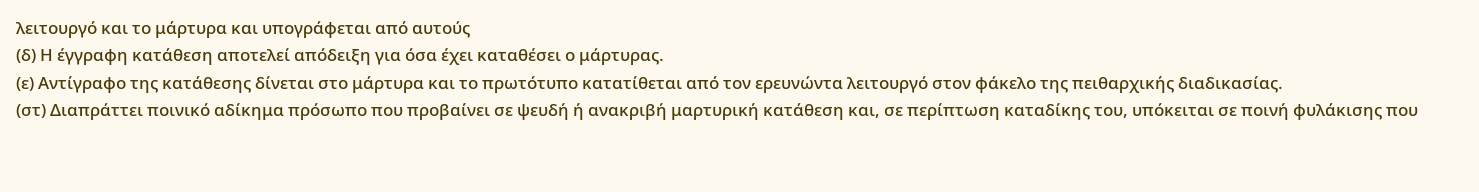λειτουργό και το μάρτυρα και υπογράφεται από αυτούς
(δ) Η έγγραφη κατάθεση αποτελεί απόδειξη για όσα έχει καταθέσει ο μάρτυρας.
(ε) Αντίγραφο της κατάθεσης δίνεται στο μάρτυρα και το πρωτότυπο κατατίθεται από τον ερευνώντα λειτουργό στον φάκελο της πειθαρχικής διαδικασίας.
(στ) Διαπράττει ποινικό αδίκημα πρόσωπο που προβαίνει σε ψευδή ή ανακριβή μαρτυρική κατάθεση και, σε περίπτωση καταδίκης του, υπόκειται σε ποινή φυλάκισης που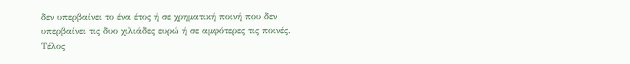δεν υπερβαίνει το ένα έτος ή σε χρηματική ποινή που δεν υπερβαίνει τις δυο χιλιάδες ευρώ ή σε αμφότερες τις ποινές.
Τέλος